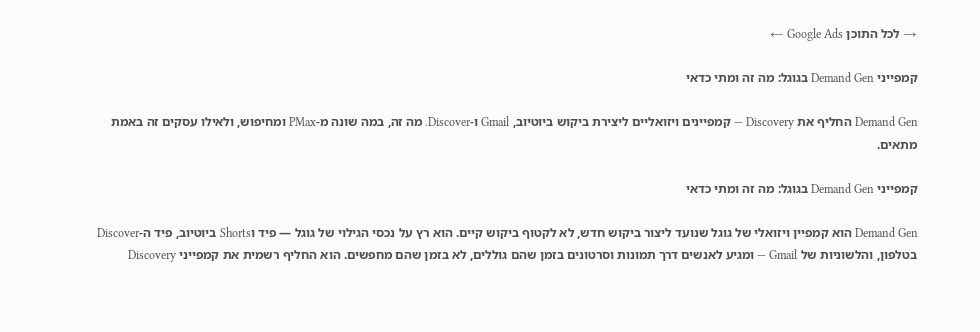→ לכל התוכן Google Ads ←

קמפייני Demand Gen בגוגל: מה זה ומתי כדאי

Demand Gen החליף את Discovery — קמפיינים ויזואליים ליצירת ביקוש ביוטיוב, Gmail ו-Discover. מה זה, במה שונה מ-PMax ומחיפוש, ולאילו עסקים זה באמת מתאים.

קמפייני Demand Gen בגוגל: מה זה ומתי כדאי

Demand Gen הוא קמפיין ויזואלי של גוגל שנועד ליצור ביקוש חדש, לא לקטוף ביקוש קיים. הוא רץ על נכסי הגילוי של גוגל — פיד וShorts ביוטיוב, פיד ה-Discover בטלפון, והלשוניות של Gmail — ומגיע לאנשים דרך תמונות וסרטונים בזמן שהם גוללים, לא בזמן שהם מחפשים. הוא החליף רשמית את קמפייני Discovery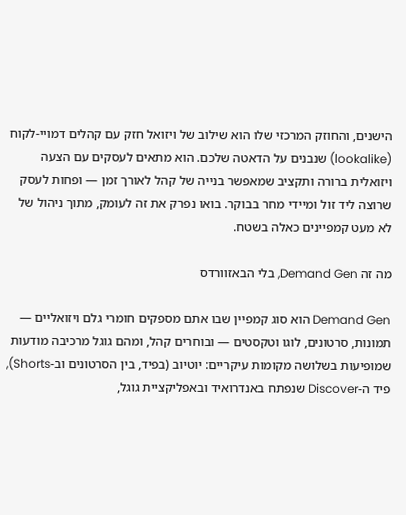הישנים, והחוזק המרכזי שלו הוא שילוב של ויזואל חזק עם קהלים דמויי-לקוח (lookalike) שנבנים על הדאטה שלכם. הוא מתאים לעסקים עם הצעה ויזואלית ברורה ותקציב שמאפשר בנייה של קהל לאורך זמן — ופחות לעסק שרוצה ליד זול ומיידי מחר בבוקר. בואו נפרק את זה לעומק, מתוך ניהול של לא מעט קמפיינים כאלה בשטח.

מה זה Demand Gen, בלי הבאזוורדס

Demand Gen הוא סוג קמפיין שבו אתם מספקים חומרי גלם ויזואליים — תמונות, סרטונים, לוגו וטקסטים — ובוחרים קהל, ומהם גוגל מרכיבה מודעות שמופיעות בשלושה מקומות עיקריים: יוטיוב (בפיד, בין הסרטונים וב-Shorts), פיד ה-Discover שנפתח באנדרואיד ובאפליקציית גוגל,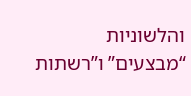והלשוניות “מבצעים” ו”רשתות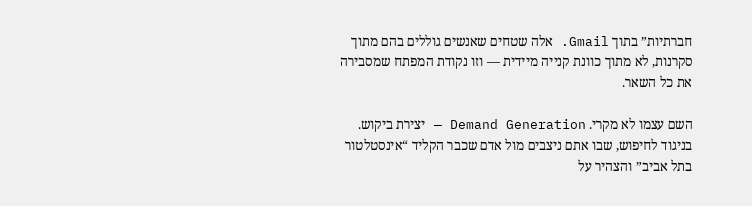חברתיות” בתוך Gmail. אלה שטחים שאנשים גוללים בהם מתוך סקרנות, לא מתוך כוונת קנייה מיידית — וזו נקודת המפתח שמסבירה את כל השאר.

השם עצמו לא מקרי. Demand Generation — יצירת ביקוש. בניגוד לחיפוש, שבו אתם ניצבים מול אדם שכבר הקליד “אינסטלטור בתל אביב” והצהיר על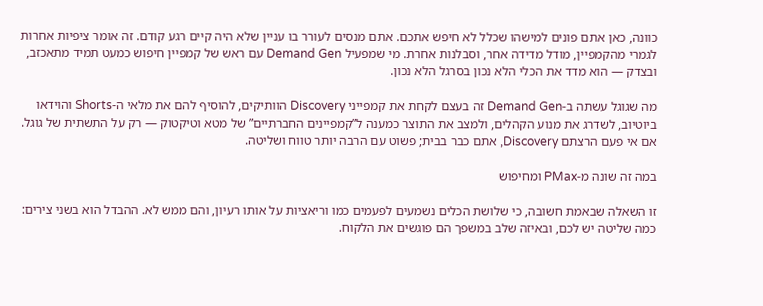כוונה, כאן אתם פונים למישהו שכלל לא חיפש אתכם. אתם מנסים לעורר בו עניין שלא היה קיים רגע קודם. זה אומר ציפיות אחרות לגמרי מהקמפיין, מודל מדידה אחר, וסבלנות אחרת. מי שמפעיל Demand Gen עם ראש של קמפיין חיפוש כמעט תמיד מתאכזב, ובצדק — הוא מדד את הכלי הלא נכון בסרגל הלא נכון.

מה שגוגל עשתה ב-Demand Gen זה בעצם לקחת את קמפייני Discovery הוותיקים, להוסיף להם את מלאי ה-Shorts והוידאו ביוטיוב, לשדרג את מנוע הקהלים, ולמצב את התוצר כמענה ל”קמפיינים החברתיים” של מטא וטיקטוק — רק על התשתית של גוגל. אם אי פעם הרצתם Discovery, אתם כבר בבית; פשוט עם הרבה יותר טווח ושליטה.

במה זה שונה מ-PMax ומחיפוש

זו השאלה שבאמת חשובה, כי שלושת הכלים נשמעים לפעמים כמו וריאציות על אותו רעיון, והם ממש לא. ההבדל הוא בשני צירים: כמה שליטה יש לכם, ובאיזה שלב במשפך הם פוגשים את הלקוח.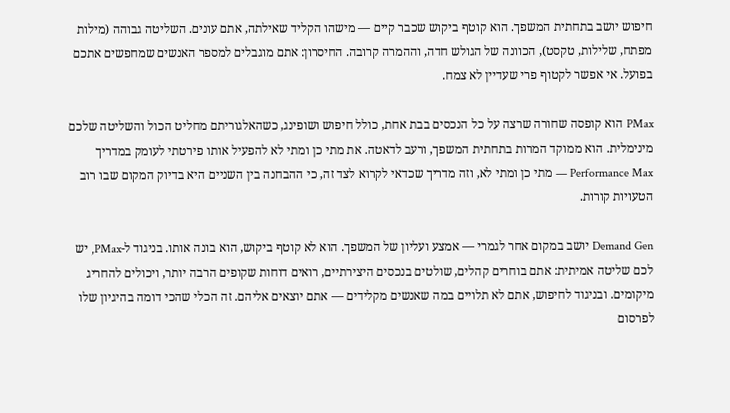חיפוש יושב בתחתית המשפך. הוא קוטף ביקוש שכבר קיים — מישהו הקליד שאילתה, אתם עונים. השליטה גבוהה (מילות מפתח, שלילות, טקסט), הכוונה של הגולש חדה, וההמרה קרובה. החיסרון: אתם מוגבלים למספר האנשים שמחפשים אתכם בפועל. אי אפשר לקטוף פרי שעדיין לא צמח.

PMax הוא קופסה שחורה שרצה על כל הנכסים בבת אחת, כולל חיפוש ושופינג, כשהאלגוריתם מחליט הכול והשליטה שלכם מינימלית. הוא ממוקד המרות בתחתית המשפך, ורעב לדאטה. את מתי כן ומתי לא להפעיל אותו פירטתי לעומק במדריך Performance Max — מתי כן ומתי לא, וזה מדריך שכדאי לקרוא לצד זה, כי ההבחנה בין השניים היא בדיוק המקום שבו רוב הטעויות קורות.

Demand Gen יושב במקום אחר לגמרי — אמצע ועליון של המשפך. הוא לא קוטף ביקוש, הוא בונה אותו. בניגוד ל-PMax, יש לכם שליטה אמיתית: אתם בוחרים קהלים, שולטים בנכסים היצירתיים, רואים דוחות שקופים הרבה יותר, ויכולים להחריג מיקומים. ובניגוד לחיפוש, אתם לא תלויים במה שאנשים מקלידים — אתם יוצאים אליהם. זה הכלי שהכי דומה בהיגיון שלו לפרסום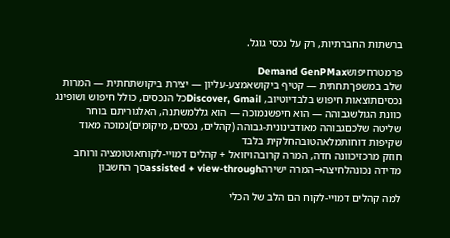ברשתות החברתיות, רק על נכסי גוגל.

פרמטרחיפושDemand GenPMax
שלב במשפךתחתית — קטיף ביקושאמצע-עליון — יצירת ביקושתחתית — המרות
נכסיםתוצאות חיפוש בלבדיוטיוב, Discover, Gmailכל הנכסים, כולל חיפוש ושופינג
כוונת הגולשגבוהה — הוא חיפשנמוכה — הוא גללמשתנה, האלגוריתם בוחר
שליטה שלכםגבוהה מאודבינונית-גבוהה (קהלים, נכסים, מיקומים)נמוכה מאוד
שקיפות דוחותמלאהטובהחלקית בלבד
חוזק מרכזיכוונה חדה, המרה קרובהויזואל + קהלים דמויי-לקוחאוטומציה ורוחב
מדידה נכונהלחיצה→המרה ישירהassisted + view-throughסך החשבון

למה קהלים דמויי-לקוח הם הלב של הכלי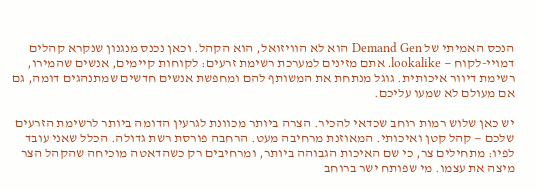הנכס האמיתי של Demand Gen הוא לא הוויזואל, הוא הקהל. וכאן נכנס מנגנון שנקרא קהלים דמויי-לקוח — lookalike. אתם מזינים למערכת רשימת זרעים: לקוחות קיימים, אנשים שהמירו, רשימת דיוור איכותית. גוגל מנתחת את המשותף להם ומחפשת אנשים חדשים שמתנהגים דומה, גם אם מעולם לא שמעו עליכם.

יש כאן שלוש רמות רוחב שכדאי להכיר. הצרה ביותר מכוונת לגרעין הדומה ביותר לרשימת הזרעים שלכם — קהל קטן ואיכותי. המאוזנת מרחיבה מעט. הרחבה פורסת רשת גדולה. הכלל שאני עובד לפיו: מתחילים צר, כי שם האיכות הגבוהה ביותר, ומרחיבים רק כשהדאטה מוכיחה שהקהל הצר מיצה את עצמו. מי שפותח ישר ברוחב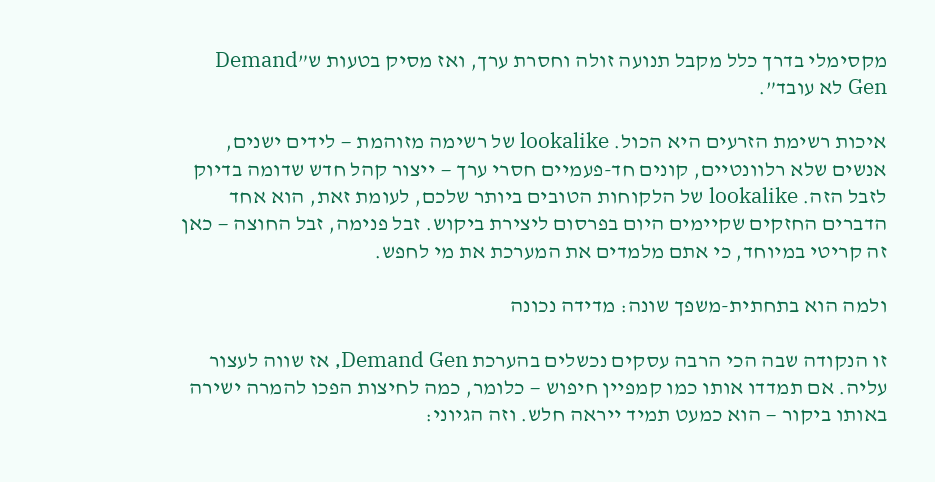מקסימלי בדרך כלל מקבל תנועה זולה וחסרת ערך, ואז מסיק בטעות ש”Demand Gen לא עובד”.

איכות רשימת הזרעים היא הכול. lookalike של רשימה מזוהמת — לידים ישנים, אנשים שלא רלוונטיים, קונים חד-פעמיים חסרי ערך — ייצור קהל חדש שדומה בדיוק לזבל הזה. lookalike של הלקוחות הטובים ביותר שלכם, לעומת זאת, הוא אחד הדברים החזקים שקיימים היום בפרסום ליצירת ביקוש. זבל פנימה, זבל החוצה — כאן זה קריטי במיוחד, כי אתם מלמדים את המערכת את מי לחפש.

ולמה הוא בתחתית-משפך שונה: מדידה נכונה

זו הנקודה שבה הכי הרבה עסקים נכשלים בהערכת Demand Gen, אז שווה לעצור עליה. אם תמדדו אותו כמו קמפיין חיפוש — כלומר, כמה לחיצות הפכו להמרה ישירה באותו ביקור — הוא כמעט תמיד ייראה חלש. וזה הגיוני: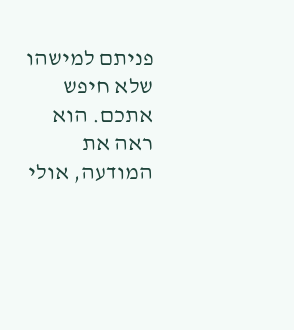פניתם למישהו שלא חיפש אתכם. הוא ראה את המודעה, אולי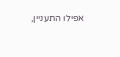אפילו התעניין,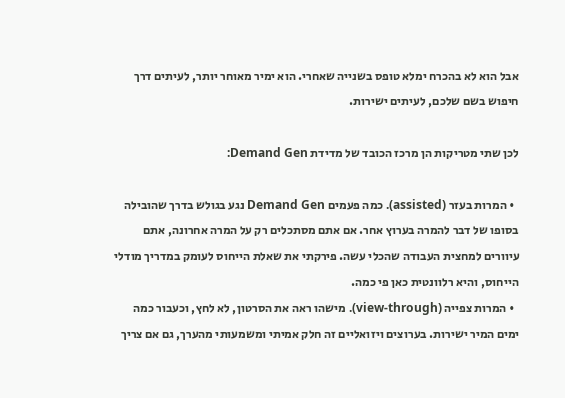אבל הוא לא בהכרח ימלא טופס בשנייה שאחרי. הוא ימיר מאוחר יותר, לעיתים דרך חיפוש בשם שלכם, לעיתים ישירות.

לכן שתי מטריקות הן מרכז הכובד של מדידת Demand Gen:

  • המרות בעזר (assisted). כמה פעמים Demand Gen נגע בגולש בדרך שהובילה בסופו של דבר להמרה בערוץ אחר. אם אתם מסתכלים רק על המרה אחרונה, אתם עיוורים למחצית העבודה שהכלי עשה. פירקתי את שאלת הייחוס לעומק במדריך מודלי הייחוס, והיא רלוונטית כאן פי כמה.
  • המרות צפייה (view-through). מישהו ראה את הסרטון, לא לחץ, וכעבור כמה ימים המיר ישירות. בערוצים ויזואליים זה חלק אמיתי ומשמעותי מהערך, גם אם צריך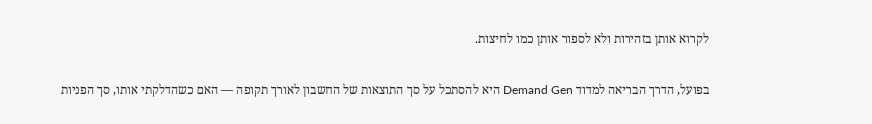לקרוא אותן בזהירות ולא לספור אותן כמו לחיצות.

בפועל, הדרך הבריאה למדוד Demand Gen היא להסתכל על סך התוצאות של החשבון לאורך תקופה — האם כשהדלקתי אותו, סך הפניות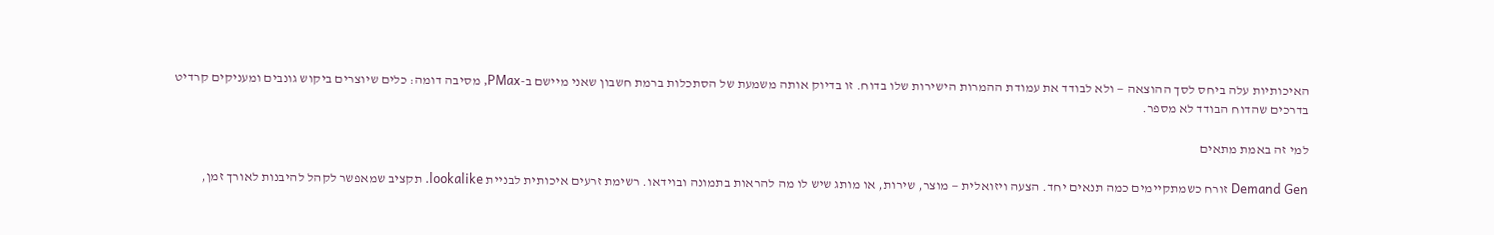האיכותיות עלה ביחס לסך ההוצאה — ולא לבודד את עמודת ההמרות הישירות שלו בדוח. זו בדיוק אותה משמעת של הסתכלות ברמת חשבון שאני מיישם ב-PMax, מסיבה דומה: כלים שיוצרים ביקוש גונבים ומעניקים קרדיט בדרכים שהדוח הבודד לא מספר.

למי זה באמת מתאים

Demand Gen זורח כשמתקיימים כמה תנאים יחד. הצעה ויזואלית — מוצר, שירות, או מותג שיש לו מה להראות בתמונה ובוידאו. רשימת זרעים איכותית לבניית lookalike. תקציב שמאפשר לקהל להיבנות לאורך זמן,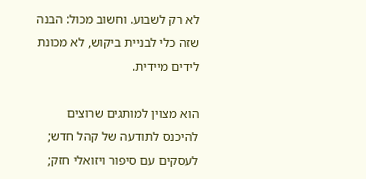לא רק לשבוע. וחשוב מכול: הבנה שזה כלי לבניית ביקוש, לא מכונת לידים מיידית.

הוא מצוין למותגים שרוצים להיכנס לתודעה של קהל חדש; לעסקים עם סיפור ויזואלי חזק;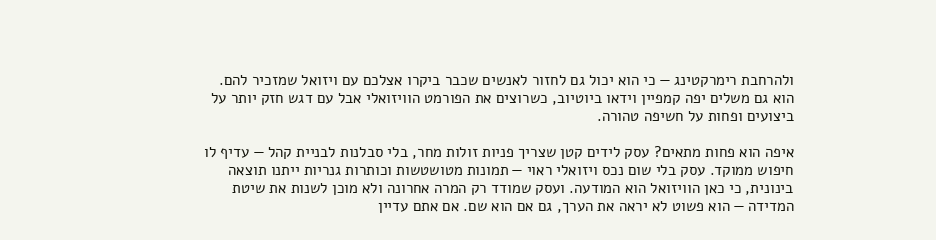ולהרחבת רימרקטינג — כי הוא יכול גם לחזור לאנשים שכבר ביקרו אצלכם עם ויזואל שמזכיר להם. הוא גם משלים יפה קמפיין וידאו ביוטיוב, כשרוצים את הפורמט הוויזואלי אבל עם דגש חזק יותר על ביצועים ופחות על חשיפה טהורה.

איפה הוא פחות מתאים? עסק לידים קטן שצריך פניות זולות מחר, בלי סבלנות לבניית קהל — עדיף לו חיפוש ממוקד. עסק בלי שום נכס ויזואלי ראוי — תמונות מטושטשות וכותרות גנריות ייתנו תוצאה בינונית, כי כאן הוויזואל הוא המודעה. ועסק שמודד רק המרה אחרונה ולא מוכן לשנות את שיטת המדידה — הוא פשוט לא יראה את הערך, גם אם הוא שם. אם אתם עדיין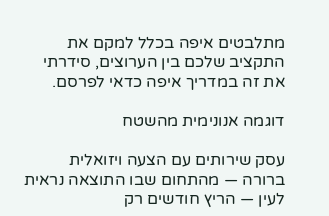מתלבטים איפה בכלל למקם את התקציב שלכם בין הערוצים, סידרתי את זה במדריך איפה כדאי לפרסם.

דוגמה אנונימית מהשטח

עסק שירותים עם הצעה ויזואלית ברורה — מהתחום שבו התוצאה נראית לעין — הריץ חודשים רק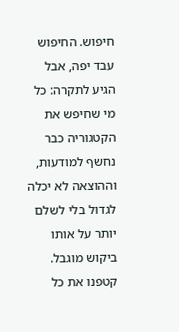חיפוש. החיפוש עבד יפה, אבל הגיע לתקרה: כל מי שחיפש את הקטגוריה כבר נחשף למודעות, וההוצאה לא יכלה לגדול בלי לשלם יותר על אותו ביקוש מוגבל. קטפנו את כל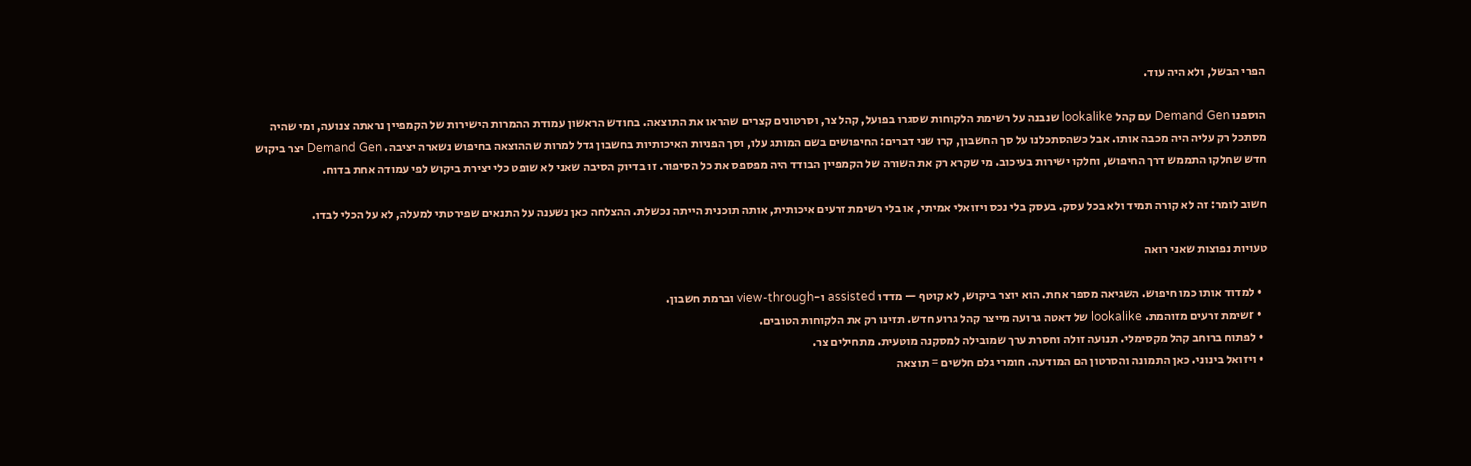הפרי הבשל, ולא היה עוד.

הוספנו Demand Gen עם קהל lookalike שנבנה על רשימת הלקוחות שסגרו בפועל, קהל צר, וסרטונים קצרים שהראו את התוצאה. בחודש הראשון עמודת ההמרות הישירות של הקמפיין נראתה צנועה, ומי שהיה מסתכל רק עליה היה מכבה אותו. אבל כשהסתכלנו על סך החשבון, קרו שני דברים: החיפושים בשם המותג עלו, וסך הפניות האיכותיות בחשבון גדל למרות שההוצאה בחיפוש נשארה יציבה. Demand Gen יצר ביקוש חדש שחלקו התממש דרך החיפוש, וחלקו ישירות בעיכוב. מי שקרא רק את השורה של הקמפיין הבודד היה מפספס את כל הסיפור. זו בדיוק הסיבה שאני לא שופט כלי יצירת ביקוש לפי עמודה אחת בדוח.

חשוב לומר: זה לא קורה תמיד ולא בכל עסק. בעסק בלי נכס ויזואלי אמיתי, או בלי רשימת זרעים איכותית, אותה תוכנית הייתה נכשלת. ההצלחה כאן נשענה על התנאים שפירטתי למעלה, לא על הכלי לבדו.

טעויות נפוצות שאני רואה

  • למדוד אותו כמו חיפוש. השגיאה מספר אחת. הוא יוצר ביקוש, לא קוטף — מדדו assisted ו-view-through וברמת חשבון.
  • rשימת זרעים מזוהמת. lookalike של דאטה גרועה מייצר קהל גרוע חדש. תזינו רק את הלקוחות הטובים.
  • לפתוח ברוחב קהל מקסימלי. תנועה זולה וחסרת ערך שמובילה למסקנה מוטעית. מתחילים צר.
  • ויזואל בינוני. כאן התמונה והסרטון הם המודעה. חומרי גלם חלשים = תוצאה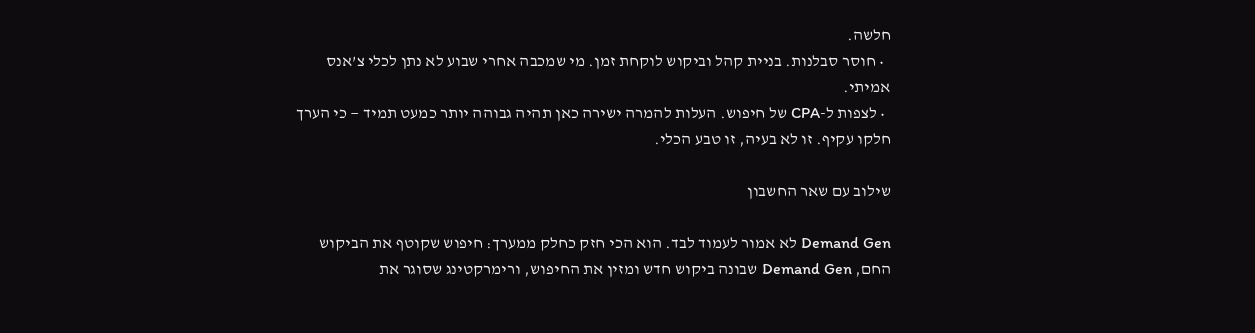חלשה.
  • חוסר סבלנות. בניית קהל וביקוש לוקחת זמן. מי שמכבה אחרי שבוע לא נתן לכלי צ’אנס אמיתי.
  • לצפות ל-CPA של חיפוש. העלות להמרה ישירה כאן תהיה גבוהה יותר כמעט תמיד — כי הערך חלקו עקיף. זו לא בעיה, זו טבע הכלי.

שילוב עם שאר החשבון

Demand Gen לא אמור לעמוד לבד. הוא הכי חזק כחלק ממערך: חיפוש שקוטף את הביקוש החם, Demand Gen שבונה ביקוש חדש ומזין את החיפוש, ורימרקטינג שסוגר את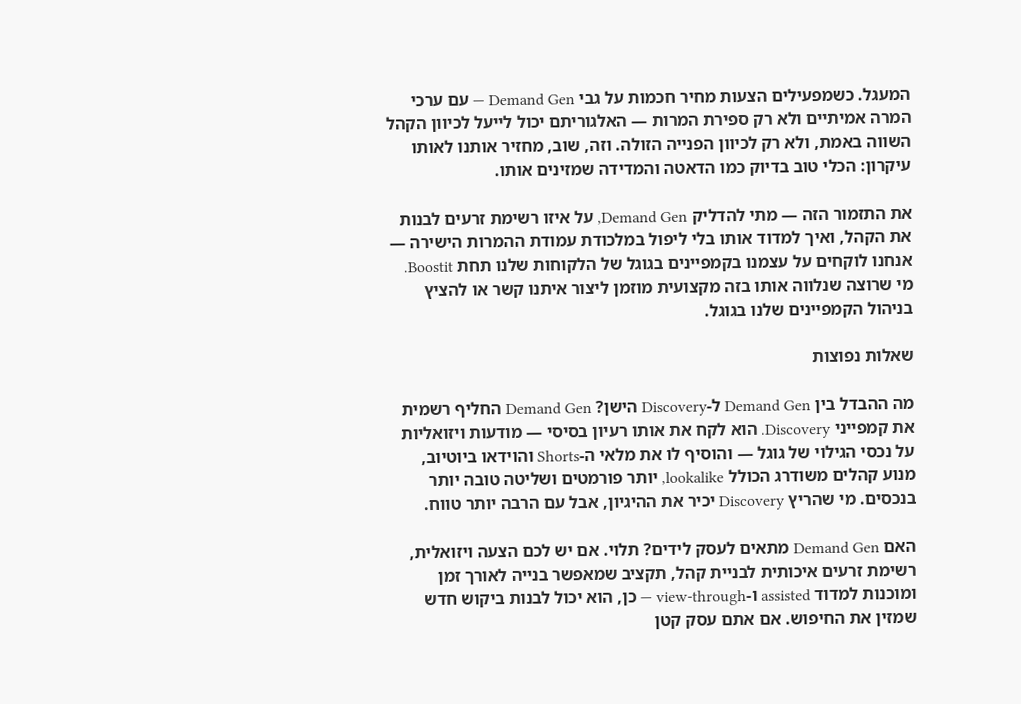המעגל. כשמפעילים הצעות מחיר חכמות על גבי Demand Gen — עם ערכי המרה אמיתיים ולא רק ספירת המרות — האלגוריתם יכול לייעל לכיוון הקהל השווה באמת, ולא רק לכיוון הפנייה הזולה. וזה, שוב, מחזיר אותנו לאותו עיקרון: הכלי טוב בדיוק כמו הדאטה והמדידה שמזינים אותו.

את התזמור הזה — מתי להדליק Demand Gen, על איזו רשימת זרעים לבנות את הקהל, ואיך למדוד אותו בלי ליפול במלכודת עמודת ההמרות הישירה — אנחנו לוקחים על עצמנו בקמפיינים בגוגל של הלקוחות שלנו תחת Boostit. מי שרוצה שנלווה אותו בזה מקצועית מוזמן ליצור איתנו קשר או להציץ בניהול הקמפיינים שלנו בגוגל.

שאלות נפוצות

מה ההבדל בין Demand Gen ל-Discovery הישן? Demand Gen החליף רשמית את קמפייני Discovery. הוא לקח את אותו רעיון בסיסי — מודעות ויזואליות על נכסי הגילוי של גוגל — והוסיף לו את מלאי ה-Shorts והוידאו ביוטיוב, מנוע קהלים משודרג הכולל lookalike, יותר פורמטים ושליטה טובה יותר בנכסים. מי שהריץ Discovery יכיר את ההיגיון, אבל עם הרבה יותר טווח.

האם Demand Gen מתאים לעסק לידים? תלוי. אם יש לכם הצעה ויזואלית, רשימת זרעים איכותית לבניית קהל, תקציב שמאפשר בנייה לאורך זמן ומוכנות למדוד assisted ו-view-through — כן, הוא יכול לבנות ביקוש חדש שמזין את החיפוש. אם אתם עסק קטן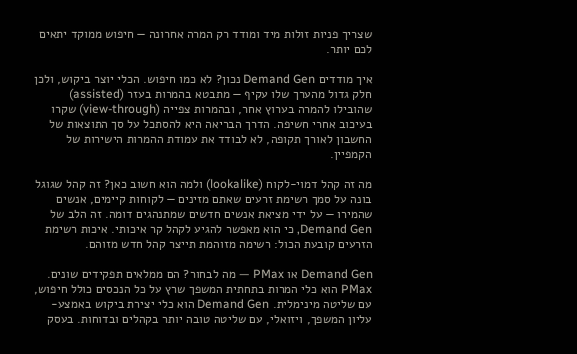שצריך פניות זולות מיד ומודד רק המרה אחרונה — חיפוש ממוקד יתאים לכם יותר.

איך מודדים Demand Gen נכון? לא כמו חיפוש. הכלי יוצר ביקוש, ולכן חלק גדול מהערך שלו עקיף — מתבטא בהמרות בעזר (assisted) שהובילו להמרה בערוץ אחר, ובהמרות צפייה (view-through) שקרו בעיכוב אחרי חשיפה. הדרך הבריאה היא להסתכל על סך התוצאות של החשבון לאורך תקופה, לא לבודד את עמודת ההמרות הישירות של הקמפיין.

מה זה קהל דמוי-לקוח (lookalike) ולמה הוא חשוב כאן? זה קהל שגוגל בונה על סמך רשימת זרעים שאתם מזינים — לקוחות קיימים, אנשים שהמירו — על ידי מציאת אנשים חדשים שמתנהגים דומה. זה הלב של Demand Gen, כי הוא מאפשר להגיע לקהל קר איכותי. איכות רשימת הזרעים קובעת הכול: רשימה מזוהמת תייצר קהל חדש מזוהם.

Demand Gen או PMax — מה לבחור? הם ממלאים תפקידים שונים. PMax הוא כלי המרות בתחתית המשפך שרץ על כל הנכסים כולל חיפוש, עם שליטה מינימלית. Demand Gen הוא כלי יצירת ביקוש באמצע-עליון המשפך, ויזואלי, עם שליטה טובה יותר בקהלים ובדוחות. בעסק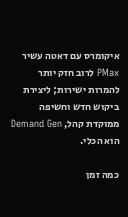איקומרס עם דאטה עשיר PMax לרוב חזק יותר להמרות ישירות; ליצירת ביקוש חדש וחשיפה ממוקדת קהל, Demand Gen הוא הכלי.

כמה זמן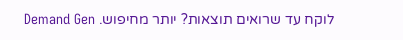לוקח עד שרואים תוצאות? יותר מחיפוש. Demand Gen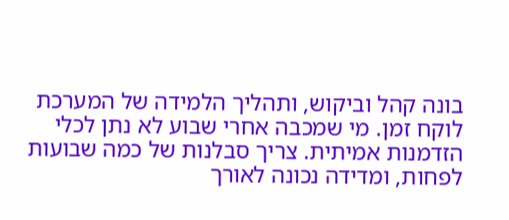בונה קהל וביקוש, ותהליך הלמידה של המערכת לוקח זמן. מי שמכבה אחרי שבוע לא נתן לכלי הזדמנות אמיתית. צריך סבלנות של כמה שבועות לפחות, ומדידה נכונה לאורך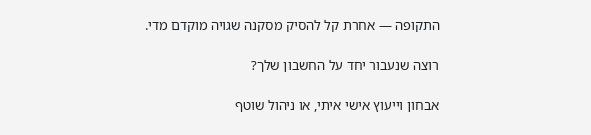התקופה — אחרת קל להסיק מסקנה שגויה מוקדם מדי.

רוצה שנעבור יחד על החשבון שלך?

אבחון וייעוץ אישי איתי, או ניהול שוטף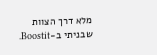מלא דרך הצוות שבניתי ב-Boostit.